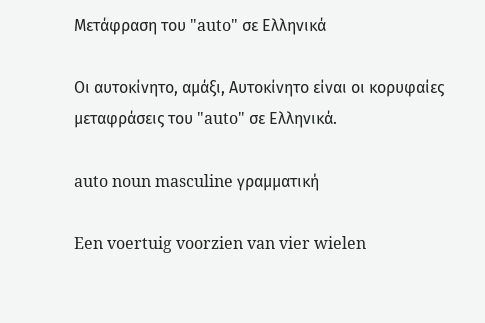Μετάφραση του "auto" σε Ελληνικά

Οι αυτοκίνητο, αμάξι, Αυτοκίνητο είναι οι κορυφαίες μεταφράσεις του "auto" σε Ελληνικά.

auto noun masculine γραμματική

Een voertuig voorzien van vier wielen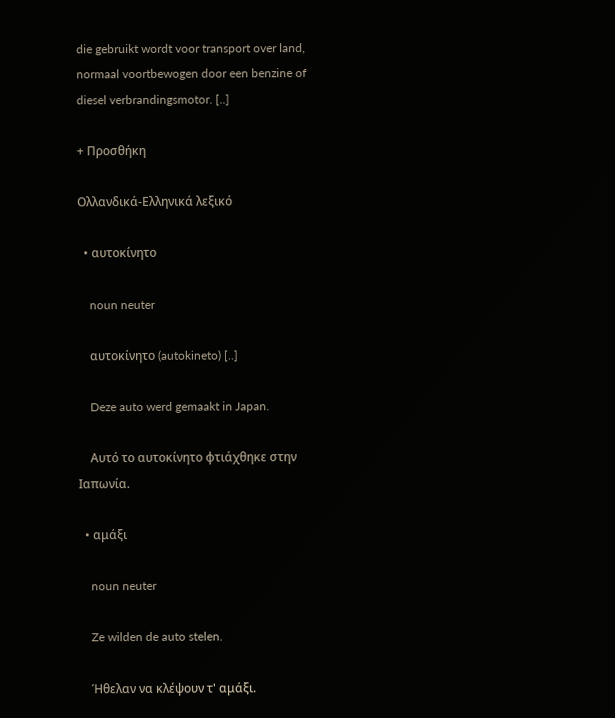die gebruikt wordt voor transport over land, normaal voortbewogen door een benzine of diesel verbrandingsmotor. [..]

+ Προσθήκη

Ολλανδικά-Ελληνικά λεξικό

  • αυτοκίνητο

    noun neuter

    αυτοκίνητο (autokineto) [..]

    Deze auto werd gemaakt in Japan.

    Αυτό το αυτοκίνητο φτιάχθηκε στην Ιαπωνία.

  • αμάξι

    noun neuter

    Ze wilden de auto stelen.

    Ήθελαν να κλέψουν τ' αμάξι.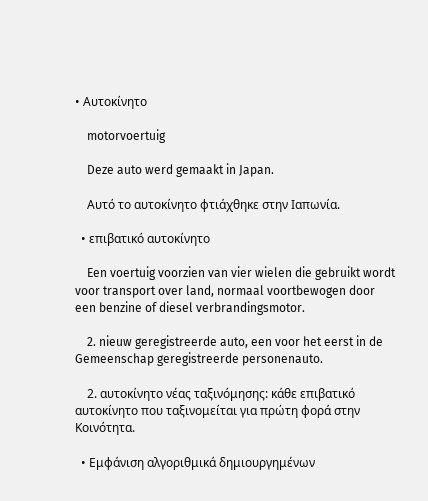• Αυτοκίνητο

    motorvoertuig

    Deze auto werd gemaakt in Japan.

    Αυτό το αυτοκίνητο φτιάχθηκε στην Ιαπωνία.

  • επιβατικό αυτοκίνητο

    Een voertuig voorzien van vier wielen die gebruikt wordt voor transport over land, normaal voortbewogen door een benzine of diesel verbrandingsmotor.

    2. nieuw geregistreerde auto, een voor het eerst in de Gemeenschap geregistreerde personenauto.

    2. αυτοκίνητο νέας ταξινόμησης: κάθε επιβατικό αυτοκίνητο που ταξινομείται για πρώτη φορά στην Κοινότητα.

  • Εμφάνιση αλγοριθμικά δημιουργημένων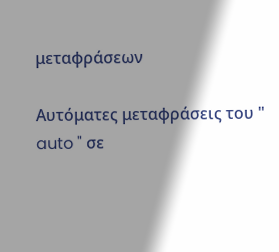μεταφράσεων

Αυτόματες μεταφράσεις του " auto " σε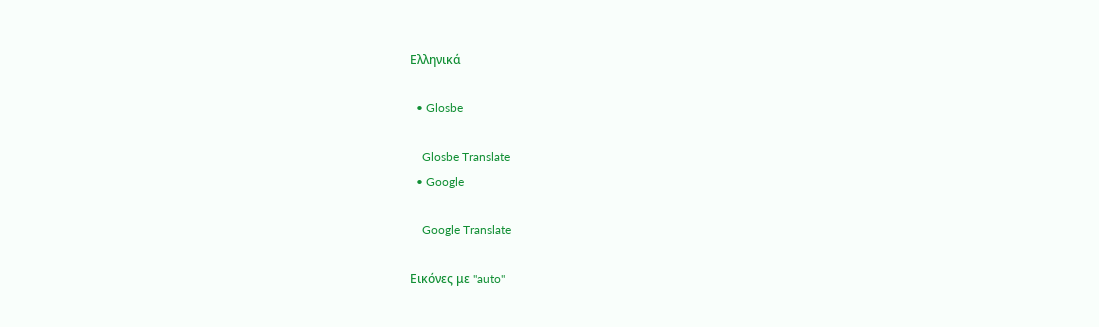Ελληνικά

  • Glosbe

    Glosbe Translate
  • Google

    Google Translate

Εικόνες με "auto"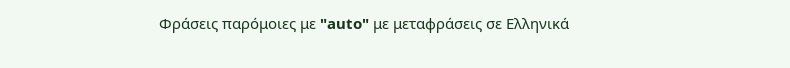Φράσεις παρόμοιες με "auto" με μεταφράσεις σε Ελληνικά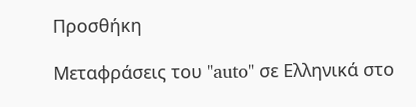Προσθήκη

Μεταφράσεις του "auto" σε Ελληνικά στο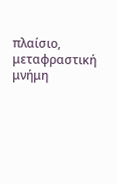πλαίσιο, μεταφραστική μνήμη